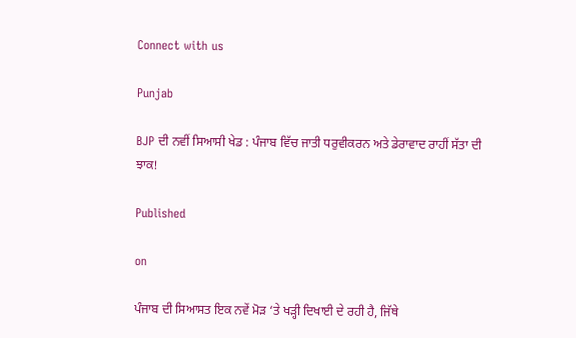Connect with us

Punjab

BJP ਦੀ ਨਵੀਂ ਸਿਆਸੀ ਖੇਡ : ਪੰਜਾਬ ਵਿੱਚ ਜਾਤੀ ਧਰੁਵੀਕਰਨ ਅਤੇ ਡੇਰਾਵਾਦ ਰਾਹੀਂ ਸੱਤਾ ਦੀ ਝਾਕ!

Published

on

ਪੰਜਾਬ ਦੀ ਸਿਆਸਤ ਇਕ ਨਵੇਂ ਮੋੜ ‘ਤੇ ਖੜ੍ਹੀ ਦਿਖਾਈ ਦੇ ਰਹੀ ਹੈ, ਜਿੱਥੇ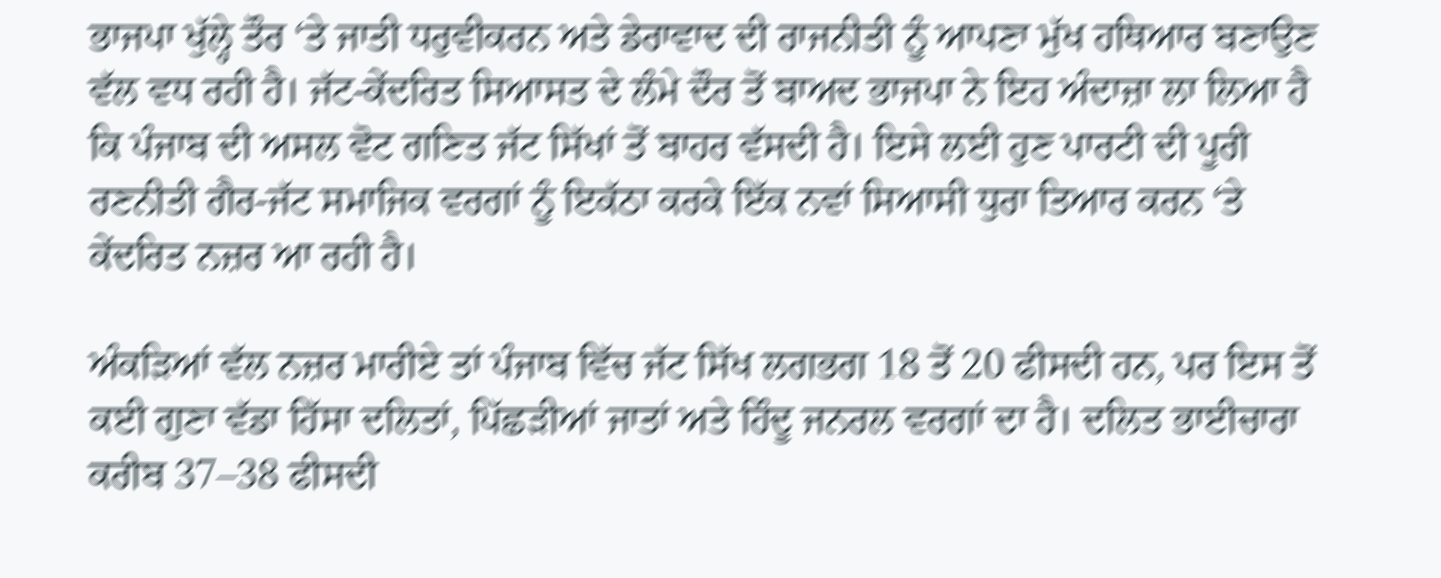ਭਾਜਪਾ ਖੁੱਲ੍ਹੇ ਤੌਰ ‘ਤੇ ਜਾਤੀ ਧਰੁਵੀਕਰਨ ਅਤੇ ਡੇਰਾਵਾਦ ਦੀ ਰਾਜਨੀਤੀ ਨੂੰ ਆਪਣਾ ਮੁੱਖ ਹਥਿਆਰ ਬਣਾਉਣ ਵੱਲ ਵਧ ਰਹੀ ਹੈ। ਜੱਟ-ਕੇਂਦਰਿਤ ਸਿਆਸਤ ਦੇ ਲੰਮੇ ਦੌਰ ਤੋਂ ਬਾਅਦ ਭਾਜਪਾ ਨੇ ਇਹ ਅੰਦਾਜ਼ਾ ਲਾ ਲਿਆ ਹੈ ਕਿ ਪੰਜਾਬ ਦੀ ਅਸਲ ਵੋਟ ਗਣਿਤ ਜੱਟ ਸਿੱਖਾਂ ਤੋਂ ਬਾਹਰ ਵੱਸਦੀ ਹੈ। ਇਸੇ ਲਈ ਹੁਣ ਪਾਰਟੀ ਦੀ ਪੂਰੀ ਰਣਨੀਤੀ ਗੈਰ-ਜੱਟ ਸਮਾਜਿਕ ਵਰਗਾਂ ਨੂੰ ਇਕੱਠਾ ਕਰਕੇ ਇੱਕ ਨਵਾਂ ਸਿਆਸੀ ਧੁਰਾ ਤਿਆਰ ਕਰਨ ‘ਤੇ ਕੇਂਦਰਿਤ ਨਜ਼ਰ ਆ ਰਹੀ ਹੈ।

ਅੰਕੜਿਆਂ ਵੱਲ ਨਜ਼ਰ ਮਾਰੀਏ ਤਾਂ ਪੰਜਾਬ ਵਿੱਚ ਜੱਟ ਸਿੱਖ ਲਗਭਗ 18 ਤੋਂ 20 ਫੀਸਦੀ ਹਨ, ਪਰ ਇਸ ਤੋਂ ਕਈ ਗੁਣਾ ਵੱਡਾ ਹਿੱਸਾ ਦਲਿਤਾਂ, ਪਿੱਛੜੀਆਂ ਜਾਤਾਂ ਅਤੇ ਹਿੰਦੂ ਜਨਰਲ ਵਰਗਾਂ ਦਾ ਹੈ। ਦਲਿਤ ਭਾਈਚਾਰਾ ਕਰੀਬ 37–38 ਫੀਸਦੀ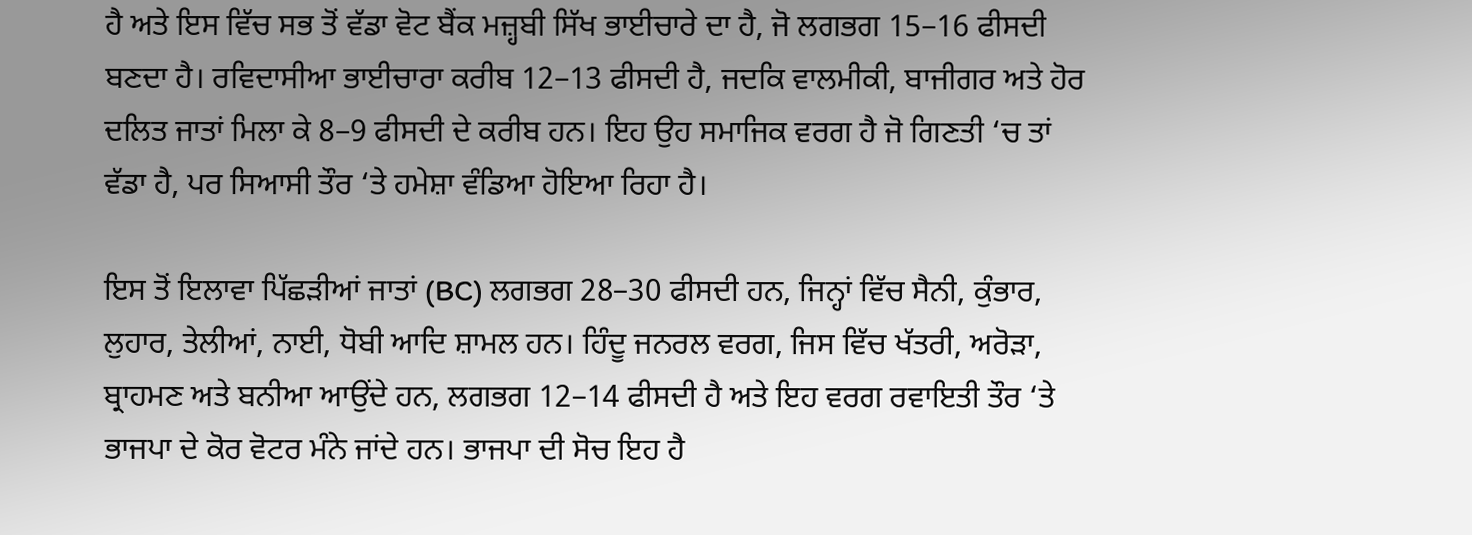ਹੈ ਅਤੇ ਇਸ ਵਿੱਚ ਸਭ ਤੋਂ ਵੱਡਾ ਵੋਟ ਬੈਂਕ ਮਜ਼੍ਹਬੀ ਸਿੱਖ ਭਾਈਚਾਰੇ ਦਾ ਹੈ, ਜੋ ਲਗਭਗ 15–16 ਫੀਸਦੀ ਬਣਦਾ ਹੈ। ਰਵਿਦਾਸੀਆ ਭਾਈਚਾਰਾ ਕਰੀਬ 12–13 ਫੀਸਦੀ ਹੈ, ਜਦਕਿ ਵਾਲਮੀਕੀ, ਬਾਜੀਗਰ ਅਤੇ ਹੋਰ ਦਲਿਤ ਜਾਤਾਂ ਮਿਲਾ ਕੇ 8–9 ਫੀਸਦੀ ਦੇ ਕਰੀਬ ਹਨ। ਇਹ ਉਹ ਸਮਾਜਿਕ ਵਰਗ ਹੈ ਜੋ ਗਿਣਤੀ ‘ਚ ਤਾਂ ਵੱਡਾ ਹੈ, ਪਰ ਸਿਆਸੀ ਤੌਰ ‘ਤੇ ਹਮੇਸ਼ਾ ਵੰਡਿਆ ਹੋਇਆ ਰਿਹਾ ਹੈ।

ਇਸ ਤੋਂ ਇਲਾਵਾ ਪਿੱਛੜੀਆਂ ਜਾਤਾਂ (BC) ਲਗਭਗ 28–30 ਫੀਸਦੀ ਹਨ, ਜਿਨ੍ਹਾਂ ਵਿੱਚ ਸੈਨੀ, ਕੁੰਭਾਰ, ਲੁਹਾਰ, ਤੇਲੀਆਂ, ਨਾਈ, ਧੋਬੀ ਆਦਿ ਸ਼ਾਮਲ ਹਨ। ਹਿੰਦੂ ਜਨਰਲ ਵਰਗ, ਜਿਸ ਵਿੱਚ ਖੱਤਰੀ, ਅਰੋੜਾ, ਬ੍ਰਾਹਮਣ ਅਤੇ ਬਨੀਆ ਆਉਂਦੇ ਹਨ, ਲਗਭਗ 12–14 ਫੀਸਦੀ ਹੈ ਅਤੇ ਇਹ ਵਰਗ ਰਵਾਇਤੀ ਤੌਰ ‘ਤੇ ਭਾਜਪਾ ਦੇ ਕੋਰ ਵੋਟਰ ਮੰਨੇ ਜਾਂਦੇ ਹਨ। ਭਾਜਪਾ ਦੀ ਸੋਚ ਇਹ ਹੈ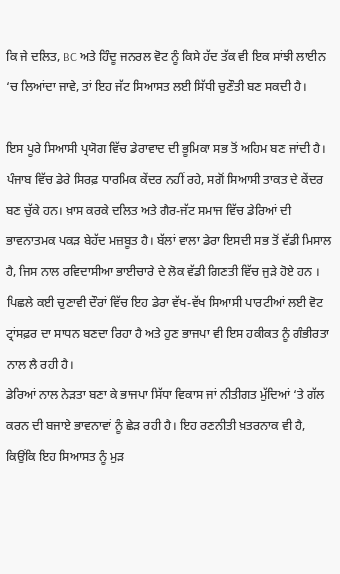ਕਿ ਜੇ ਦਲਿਤ, BC ਅਤੇ ਹਿੰਦੂ ਜਨਰਲ ਵੋਟ ਨੂੰ ਕਿਸੇ ਹੱਦ ਤੱਕ ਵੀ ਇਕ ਸਾਂਝੀ ਲਾਈਨ ‘ਚ ਲਿਆਂਦਾ ਜਾਵੇ, ਤਾਂ ਇਹ ਜੱਟ ਸਿਆਸਤ ਲਈ ਸਿੱਧੀ ਚੁਣੌਤੀ ਬਣ ਸਕਦੀ ਹੈ।

ਇਸ ਪੂਰੇ ਸਿਆਸੀ ਪ੍ਰਯੋਗ ਵਿੱਚ ਡੇਰਾਵਾਦ ਦੀ ਭੂਮਿਕਾ ਸਭ ਤੋਂ ਅਹਿਮ ਬਣ ਜਾਂਦੀ ਹੈ। ਪੰਜਾਬ ਵਿੱਚ ਡੇਰੇ ਸਿਰਫ਼ ਧਾਰਮਿਕ ਕੇਂਦਰ ਨਹੀਂ ਰਹੇ, ਸਗੋਂ ਸਿਆਸੀ ਤਾਕਤ ਦੇ ਕੇਂਦਰ ਬਣ ਚੁੱਕੇ ਹਨ। ਖ਼ਾਸ ਕਰਕੇ ਦਲਿਤ ਅਤੇ ਗੈਰ-ਜੱਟ ਸਮਾਜ ਵਿੱਚ ਡੇਰਿਆਂ ਦੀ ਭਾਵਨਾਤਮਕ ਪਕੜ ਬੇਹੱਦ ਮਜ਼ਬੂਤ ਹੈ। ਬੱਲਾਂ ਵਾਲਾ ਡੇਰਾ ਇਸਦੀ ਸਭ ਤੋਂ ਵੱਡੀ ਮਿਸਾਲ ਹੈ, ਜਿਸ ਨਾਲ ਰਵਿਦਾਸੀਆ ਭਾਈਚਾਰੇ ਦੇ ਲੋਕ ਵੱਡੀ ਗਿਣਤੀ ਵਿੱਚ ਜੁੜੇ ਹੋਏ ਹਨ । ਪਿਛਲੇ ਕਈ ਚੁਣਾਵੀ ਦੌਰਾਂ ਵਿੱਚ ਇਹ ਡੇਰਾ ਵੱਖ-ਵੱਖ ਸਿਆਸੀ ਪਾਰਟੀਆਂ ਲਈ ਵੋਟ ਟ੍ਰਾਂਸਫ਼ਰ ਦਾ ਸਾਧਨ ਬਣਦਾ ਰਿਹਾ ਹੈ ਅਤੇ ਹੁਣ ਭਾਜਪਾ ਵੀ ਇਸ ਹਕੀਕਤ ਨੂੰ ਗੰਭੀਰਤਾ ਨਾਲ ਲੈ ਰਹੀ ਹੈ।
ਡੇਰਿਆਂ ਨਾਲ ਨੇੜਤਾ ਬਣਾ ਕੇ ਭਾਜਪਾ ਸਿੱਧਾ ਵਿਕਾਸ ਜਾਂ ਨੀਤੀਗਤ ਮੁੱਦਿਆਂ ‘ਤੇ ਗੱਲ ਕਰਨ ਦੀ ਬਜਾਏ ਭਾਵਨਾਵਾਂ ਨੂੰ ਛੇੜ ਰਹੀ ਹੈ। ਇਹ ਰਣਨੀਤੀ ਖ਼ਤਰਨਾਕ ਵੀ ਹੈ, ਕਿਉਂਕਿ ਇਹ ਸਿਆਸਤ ਨੂੰ ਮੁੜ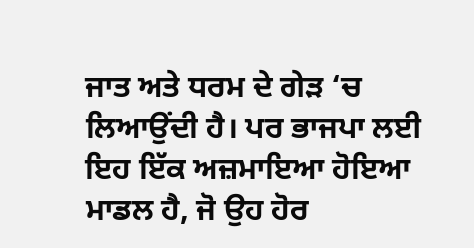ਜਾਤ ਅਤੇ ਧਰਮ ਦੇ ਗੇੜ ‘ਚ ਲਿਆਉਂਦੀ ਹੈ। ਪਰ ਭਾਜਪਾ ਲਈ ਇਹ ਇੱਕ ਅਜ਼ਮਾਇਆ ਹੋਇਆ ਮਾਡਲ ਹੈ, ਜੋ ਉਹ ਹੋਰ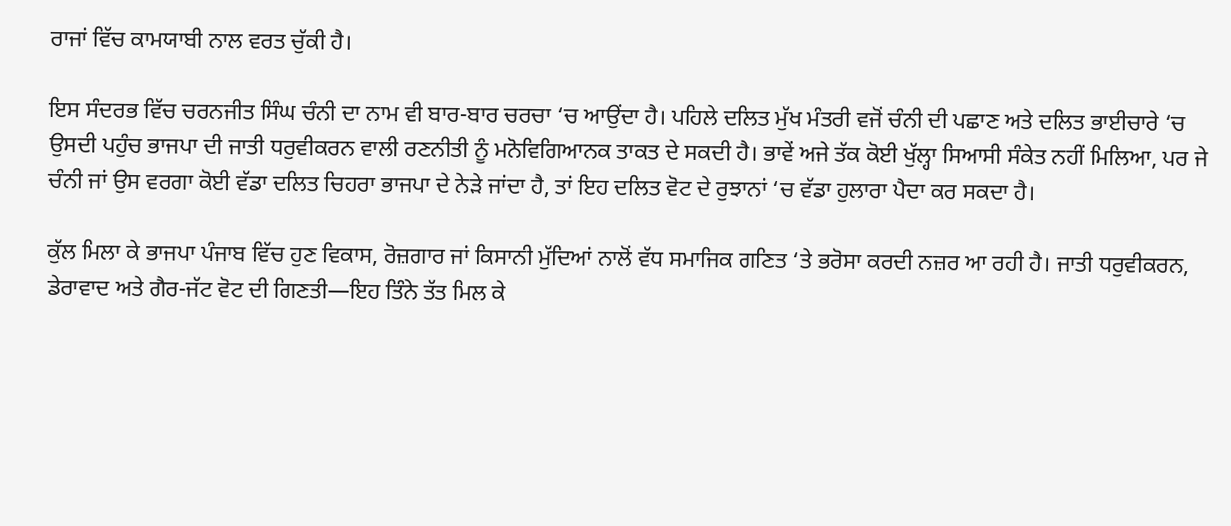ਰਾਜਾਂ ਵਿੱਚ ਕਾਮਯਾਬੀ ਨਾਲ ਵਰਤ ਚੁੱਕੀ ਹੈ।

ਇਸ ਸੰਦਰਭ ਵਿੱਚ ਚਰਨਜੀਤ ਸਿੰਘ ਚੰਨੀ ਦਾ ਨਾਮ ਵੀ ਬਾਰ-ਬਾਰ ਚਰਚਾ ‘ਚ ਆਉਂਦਾ ਹੈ। ਪਹਿਲੇ ਦਲਿਤ ਮੁੱਖ ਮੰਤਰੀ ਵਜੋਂ ਚੰਨੀ ਦੀ ਪਛਾਣ ਅਤੇ ਦਲਿਤ ਭਾਈਚਾਰੇ ‘ਚ ਉਸਦੀ ਪਹੁੰਚ ਭਾਜਪਾ ਦੀ ਜਾਤੀ ਧਰੁਵੀਕਰਨ ਵਾਲੀ ਰਣਨੀਤੀ ਨੂੰ ਮਨੋਵਿਗਿਆਨਕ ਤਾਕਤ ਦੇ ਸਕਦੀ ਹੈ। ਭਾਵੇਂ ਅਜੇ ਤੱਕ ਕੋਈ ਖੁੱਲ੍ਹਾ ਸਿਆਸੀ ਸੰਕੇਤ ਨਹੀਂ ਮਿਲਿਆ, ਪਰ ਜੇ ਚੰਨੀ ਜਾਂ ਉਸ ਵਰਗਾ ਕੋਈ ਵੱਡਾ ਦਲਿਤ ਚਿਹਰਾ ਭਾਜਪਾ ਦੇ ਨੇੜੇ ਜਾਂਦਾ ਹੈ, ਤਾਂ ਇਹ ਦਲਿਤ ਵੋਟ ਦੇ ਰੁਝਾਨਾਂ ‘ਚ ਵੱਡਾ ਹੁਲਾਰਾ ਪੈਦਾ ਕਰ ਸਕਦਾ ਹੈ।

ਕੁੱਲ ਮਿਲਾ ਕੇ ਭਾਜਪਾ ਪੰਜਾਬ ਵਿੱਚ ਹੁਣ ਵਿਕਾਸ, ਰੋਜ਼ਗਾਰ ਜਾਂ ਕਿਸਾਨੀ ਮੁੱਦਿਆਂ ਨਾਲੋਂ ਵੱਧ ਸਮਾਜਿਕ ਗਣਿਤ ‘ਤੇ ਭਰੋਸਾ ਕਰਦੀ ਨਜ਼ਰ ਆ ਰਹੀ ਹੈ। ਜਾਤੀ ਧਰੁਵੀਕਰਨ, ਡੇਰਾਵਾਦ ਅਤੇ ਗੈਰ-ਜੱਟ ਵੋਟ ਦੀ ਗਿਣਤੀ—ਇਹ ਤਿੰਨੇ ਤੱਤ ਮਿਲ ਕੇ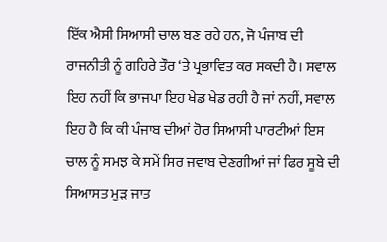ਇੱਕ ਐਸੀ ਸਿਆਸੀ ਚਾਲ ਬਣ ਰਹੇ ਹਨ, ਜੋ ਪੰਜਾਬ ਦੀ ਰਾਜਨੀਤੀ ਨੂੰ ਗਹਿਰੇ ਤੌਰ ‘ਤੇ ਪ੍ਰਭਾਵਿਤ ਕਰ ਸਕਦੀ ਹੈ। ਸਵਾਲ ਇਹ ਨਹੀਂ ਕਿ ਭਾਜਪਾ ਇਹ ਖੇਡ ਖੇਡ ਰਹੀ ਹੈ ਜਾਂ ਨਹੀਂ, ਸਵਾਲ ਇਹ ਹੈ ਕਿ ਕੀ ਪੰਜਾਬ ਦੀਆਂ ਹੋਰ ਸਿਆਸੀ ਪਾਰਟੀਆਂ ਇਸ ਚਾਲ ਨੂੰ ਸਮਝ ਕੇ ਸਮੇਂ ਸਿਰ ਜਵਾਬ ਦੇਣਗੀਆਂ ਜਾਂ ਫਿਰ ਸੂਬੇ ਦੀ ਸਿਆਸਤ ਮੁੜ ਜਾਤ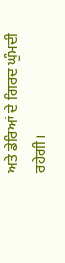ਅਤੇ ਡੇਰਿਆਂ ਦੇ ਗਿਰਦ ਘੁੰਮਦੀ ਰਹੇਗੀ।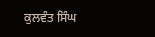ਕੁਲਵੰਤ ਸਿੰਘ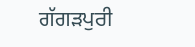ਗੱਗੜਪੁਰੀ